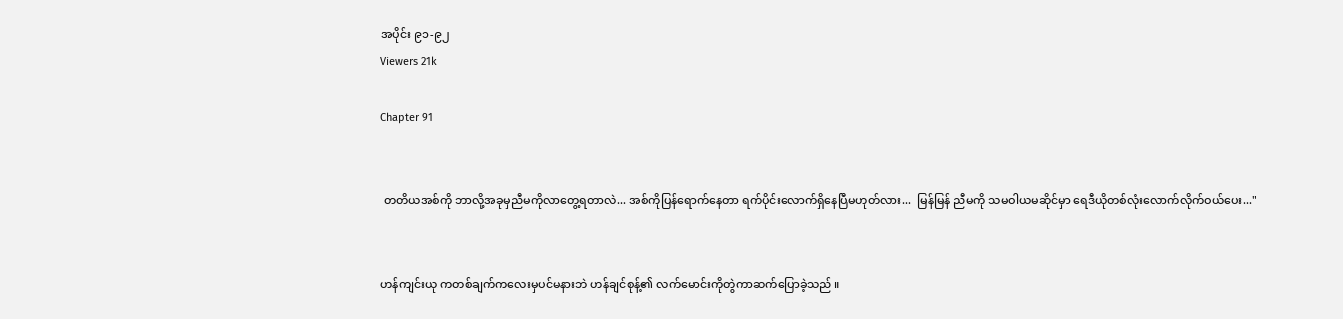အပိုင်း ၉၁-၉၂
Viewers 21k

Chapter 91


 တတိယအစ်ကို ဘာလို့အခုမှညီမကိုလာတွေ့ရတာလဲ... အစ်ကိုပြန်ရောက်နေတာ ရက်ပိုင်းလောက်ရှိနေပြီမဟုတ်လား...  မြန်မြန် ညီမကို သမဝါယမဆိုင်မှာ ရေဒီယိုတစ်လုံးလောက်လိုက်ဝယ်ပေး..."


ဟန်ကျင်းယု ကတစ်ချက်ကလေးမှပင်မနားဘဲ ဟန်ချင်စုန့်၏ လက်မောင်းကိုတွဲကာဆက်ပြောခဲ့သည် ။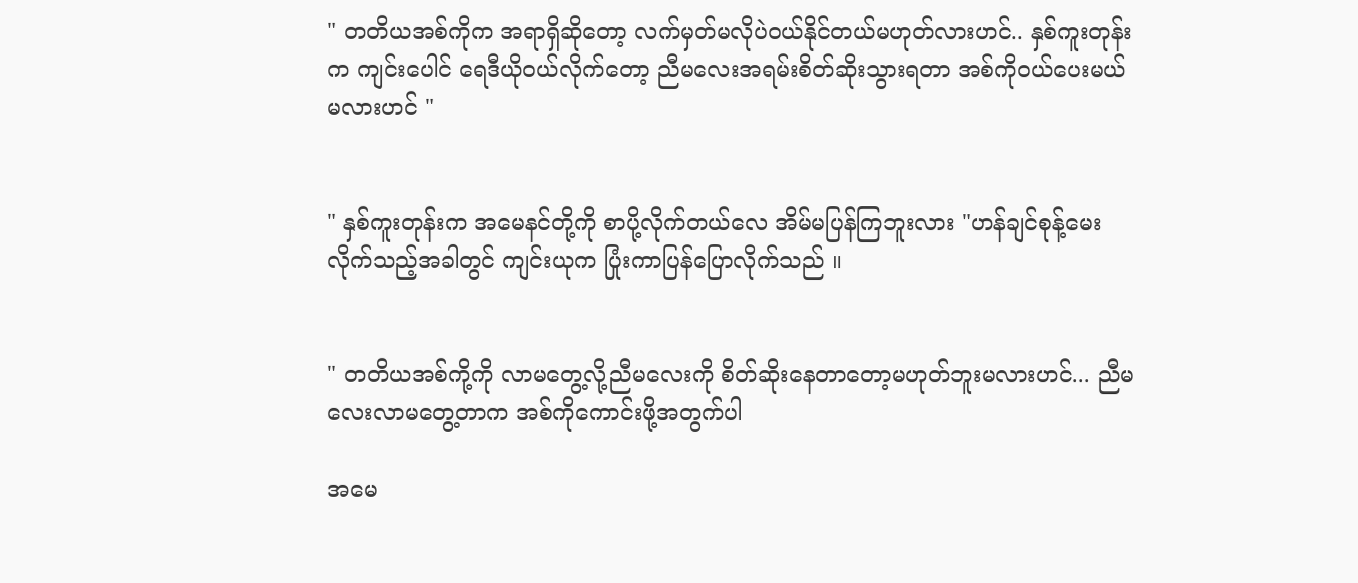" တတိယအစ်ကိုက အရာရှိဆိုတော့ လက်မှတ်မလိုပဲဝယ်နိုင်တယ်မဟုတ်လားဟင်.. နှစ်ကူးတုန်းက ကျင်းပေါင် ရေဒီယိုဝယ်လိုက်တော့ ညီမလေးအရမ်းစိတ်ဆိုးသွားရတာ အစ်ကိုဝယ်ပေးမယ်မလားဟင် "


" နှစ်ကူးတုန်းက အမေနင်တို့ကို စာပို့လိုက်တယ်လေ အိမ်မပြန်ကြဘူးလား "ဟန်ချင်စုန့်မေးလိုက်သည့်အခါတွင် ကျင်းယုက ပြုံးကာပြန်ပြောလိုက်သည် ။


" တတိယအစ်ကို့ကို လာမတွေ့လို့ညီမလေးကို စိတ်ဆိုးနေတာတော့မဟုတ်ဘူးမလားဟင်... ညီမလေးလာမတွေ့တာက အစ်ကိုကောင်းဖို့အတွက်ပါ

အမေ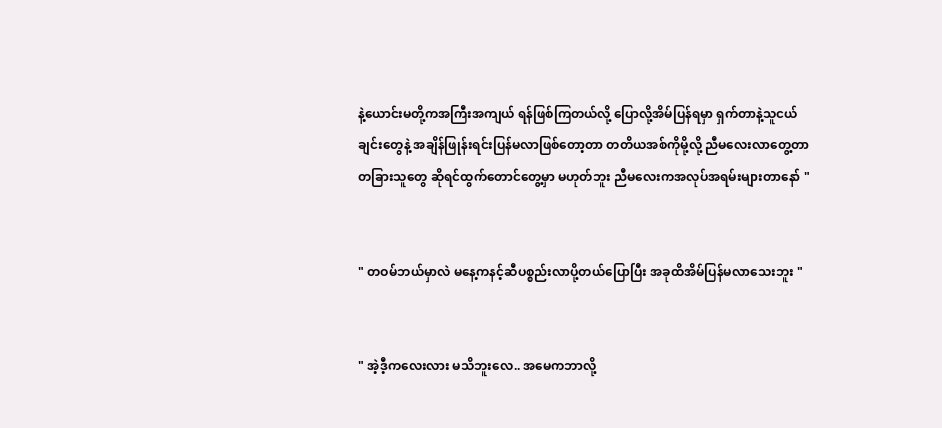နဲ့ယောင်းမတို့ကအကြီးအကျယ် ရန်ဖြစ်ကြတယ်လို့ ပြောလို့အိမ်ပြန်ရမှာ ရှက်တာနဲ့သူငယ်ချင်းတွေနဲ့ အချိန်ဖြုန်းရင်းပြန်မလာဖြစ်တော့တာ တတိယအစ်ကိုမို့လို့ ညီမလေးလာတွေ့တာ တခြားသူတွေ ဆိုရင်ထွက်တောင်တွေ့မှာ မဟုတ်ဘူး ညီမလေးကအလုပ်အရမ်းများတာနော် "


" တဝမ်ဘယ်မှာလဲ မနေ့ကနင့်ဆီပစ္စည်းလာပို့တယ်ပြောပြီး အခုထိအိမ်ပြန်မလာသေးဘူး "


" အဲ့ဒီ့ကလေးလား မသိဘူးလေ.. အမေကဘာလို့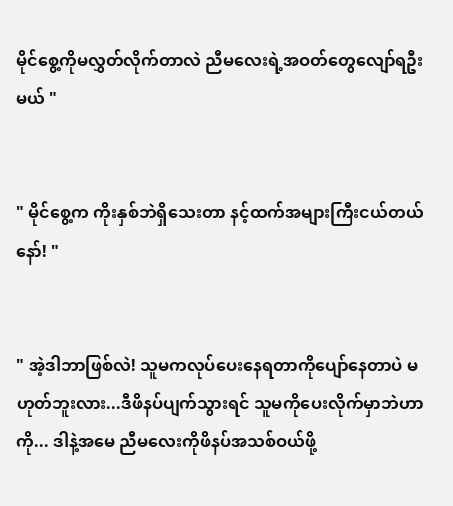မိုင်စွေ့ကိုမလွှတ်လိုက်တာလဲ ညီမလေးရဲ့အဝတ်တွေလျော်ရဦးမယ် "


" မိုင်စွေ့က ကိုးနှစ်ဘဲရှိသေးတာ နင့်ထက်အများကြီးငယ်တယ်နော်! "


" အဲ့ဒါဘာဖြစ်လဲ! သူမကလုပ်ပေးနေရတာကိုပျော်နေတာပဲ မဟုတ်ဘူးလား...ဒီဖိနပ်ပျက်သွားရင် သူမကိုပေးလိုက်မှာဘဲဟာကို... ဒါနဲ့အမေ ညီမလေးကိုဖိနပ်အသစ်ဝယ်ဖို့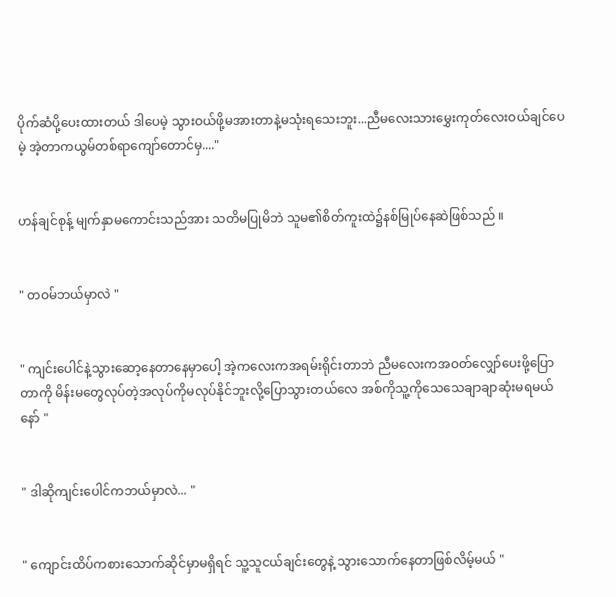ပိုက်ဆံပို့ပေးထားတယ် ဒါပေမဲ့ သွားဝယ်ဖို့မအားတာနဲ့မသုံးရသေးဘူး...ညီမလေးသားမွှေးကုတ်လေးဝယ်ချင်ပေမဲ့ အဲ့တာကယွမ်တစ်ရာကျော်တောင်မှ...."


ဟန်ချင်စုန့် မျက်နှာမကောင်းသည်အား သတိမပြုမိဘဲ သူမ၏စိတ်ကူးထဲ၌နစ်မြုပ်နေဆဲဖြစ်သည် ။


" တဝမ်ဘယ်မှာလဲ "


" ကျင်းပေါင်နဲ့သွားဆော့နေတာနေမှာပေါ့ အဲ့ကလေးကအရမ်းရိုင်းတာဘဲ ညီမလေးကအဝတ်လျှော်ပေးဖို့ပြောတာကို မိန်းမတွေလုပ်တဲ့အလုပ်ကိုမလုပ်နိုင်ဘူးလို့ပြောသွားတယ်လေ အစ်ကိုသူ့ကိုသေသေချာချာဆုံးမရမယ်နော် "


" ဒါဆိုကျင်းပေါင်ကဘယ်မှာလဲ... "


" ကျောင်းထိပ်ကစားသောက်ဆိုင်မှာမရှိရင် သူ့သူငယ်ချင်းတွေနဲ့ သွားသောက်နေတာဖြစ်လိမ့်မယ် "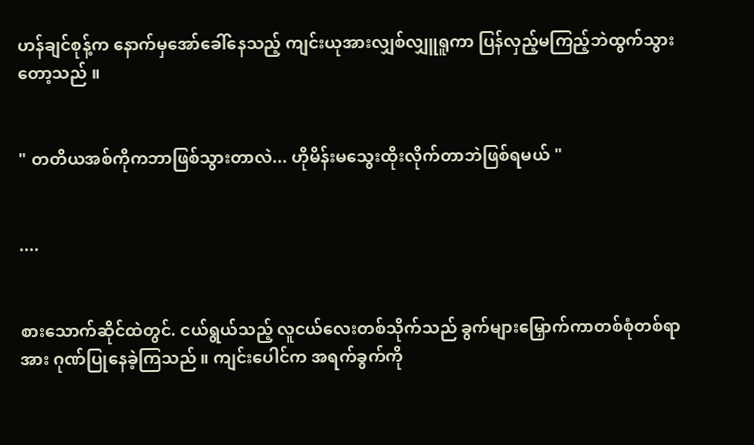ဟန်ချင်စုန့်က နောက်မှအော်ခေါ်နေသည့် ကျင်းယုအားလျှစ်လျှူရူကာ ပြန်လှည့်မကြည့်ဘဲထွက်သွားတော့သည် ။


" တတိယအစ်ကိုကဘာဖြစ်သွားတာလဲ... ဟိုမိန်းမသွေးထိုးလိုက်တာဘဲဖြစ်ရမယ် "


....


စားသောက်ဆိုင်ထဲတွင်. ငယ်ရွယ်သည့် လူငယ်လေးတစ်သိုက်သည် ခွက်များမြှောက်ကာတစ်စုံတစ်ရာအား ဂုဏ်ပြုနေခဲ့ကြသည် ။ ကျင်းပေါင်က အရက်ခွက်ကို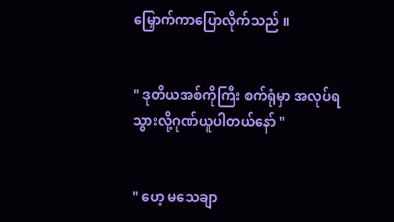မြှောက်ကာပြောလိုက်သည် ။


" ဒုတိယအစ်ကိုကြီး စက်ရုံမှာ အလုပ်ရသွားလို့ဂုဏ်ယူပါတယ်နော် "


" ဟေ့ မသေချာ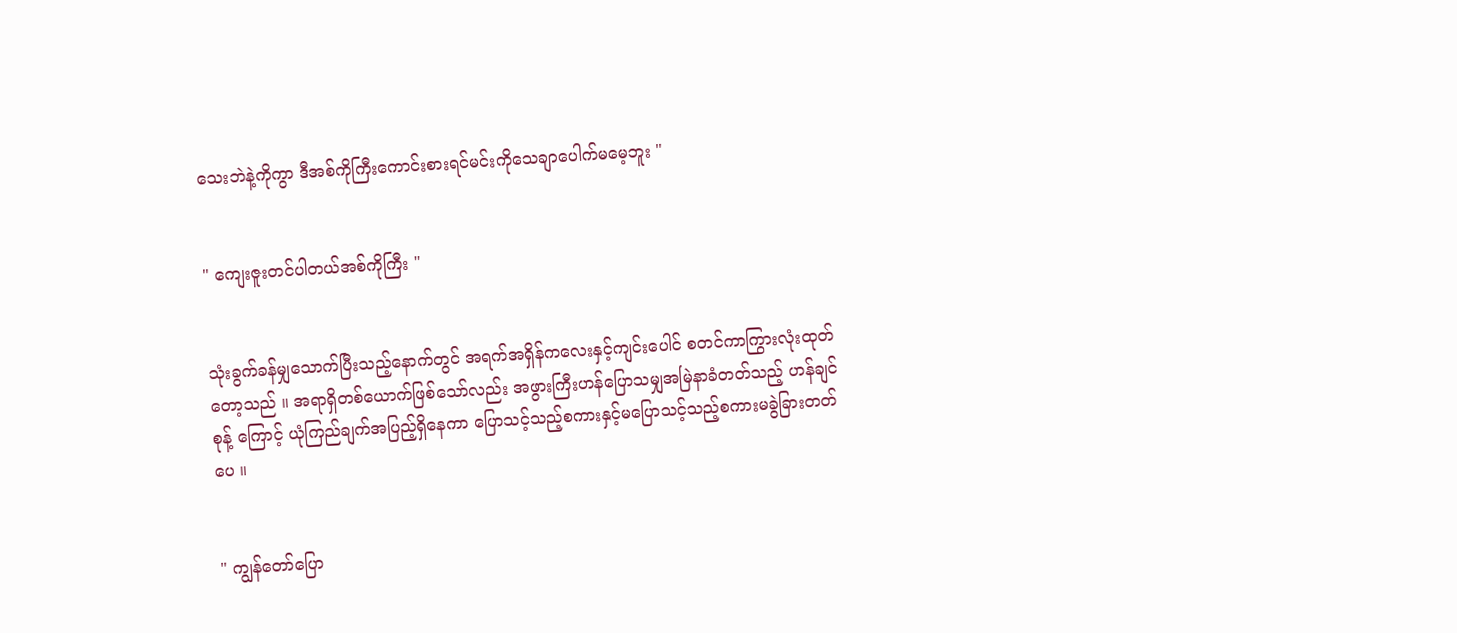သေးဘဲနဲ့ကိုကွာ ဒီအစ်ကိုကြီးကောင်းစားရင်မင်းကိုသေချာပေါက်မမေ့ဘူး "


" ကျေးဇူးတင်ပါတယ်အစ်ကိုကြီး "


သုံးခွက်ခန်မျှသောက်ပြီးသည့်နောက်တွင် အရက်အရှိန်ကလေးနှင့်ကျင်းပေါင် စတင်ကာကြွားလုံးထုတ်တော့သည် ။ အရာရှိတစ်ယောက်ဖြစ်သော်လည်း အဖွားကြီးဟန်ပြောသမျှအမြဲနာခံတတ်သည့် ဟန်ချင်စုန့် ကြောင့် ယုံကြည်ချက်အပြည့်ရှိနေကာ ပြောသင့်သည့်စကားနှင့်မပြောသင့်သည့်စကားမခွဲခြားတတ်ပေ ။


" ကျွန်တော်ပြော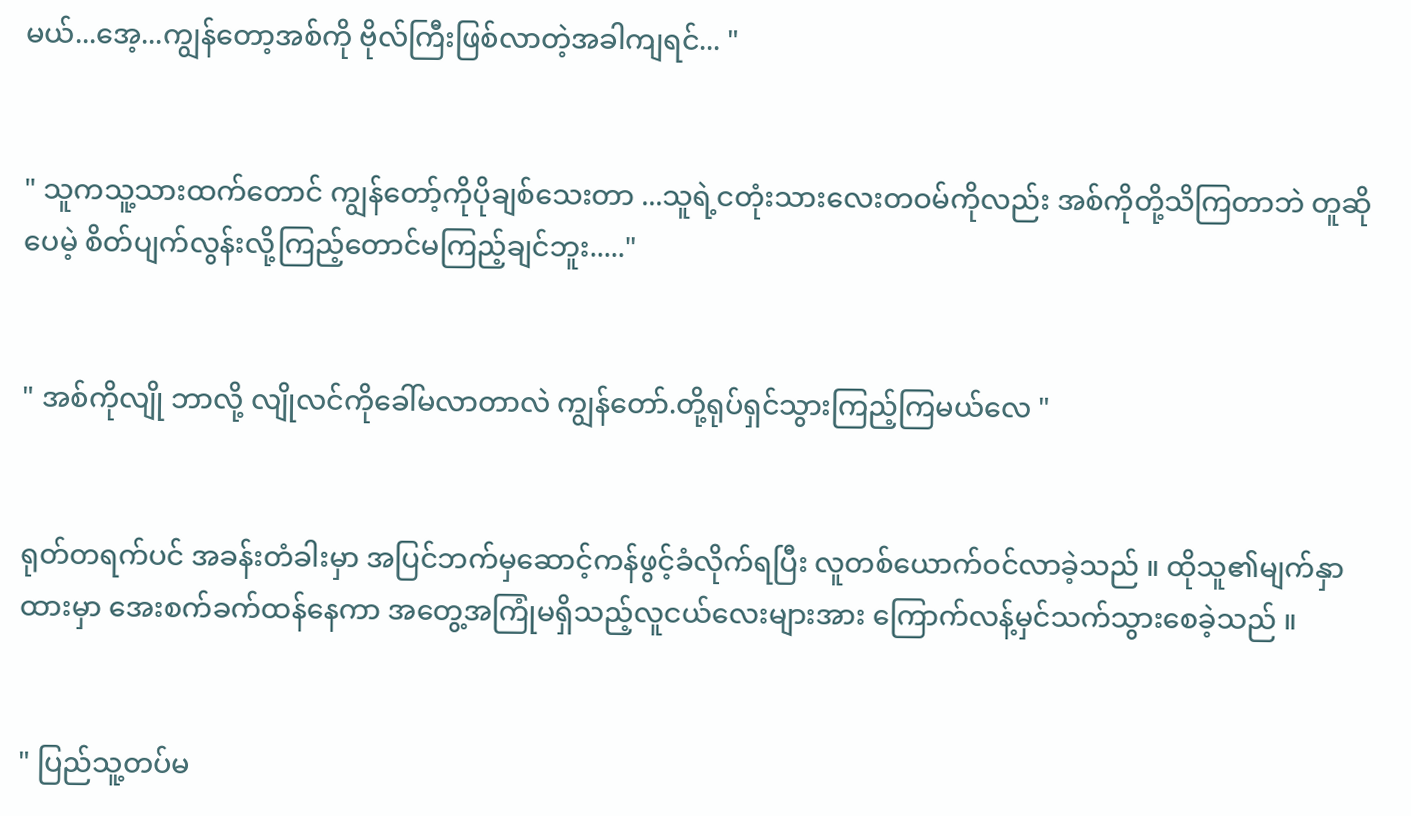မယ်...အေ့...ကျွန်တော့အစ်ကို ဗိုလ်ကြီးဖြစ်လာတဲ့အခါကျရင်... "


" သူကသူ့သားထက်တောင် ကျွန်တော့်ကိုပိုချစ်သေးတာ ...သူရဲ့ငတုံးသားလေးတဝမ်ကိုလည်း အစ်ကိုတို့သိကြတာဘဲ တူဆိုပေမဲ့ စိတ်ပျက်လွန်းလို့ကြည့်တောင်မကြည့်ချင်ဘူး....."


" အစ်ကိုလျို ဘာလို့ လျိုလင်ကိုခေါ်မလာတာလဲ ကျွန်တော်.တို့ရုပ်ရှင်သွားကြည့်ကြမယ်လေ "


ရုတ်တရက်ပင် အခန်းတံခါးမှာ အပြင်ဘက်မှဆောင့်ကန်ဖွင့်ခံလိုက်ရပြီး လူတစ်ယောက်ဝင်လာခဲ့သည် ။ ထိုသူ၏မျက်နှာထားမှာ အေးစက်ခက်ထန်နေကာ အတွေ့အကြုံမရှိသည့်လူငယ်လေးများအား ကြောက်လန့်မှင်သက်သွားစေခဲ့သည် ။


" ပြည်သူ့တပ်မ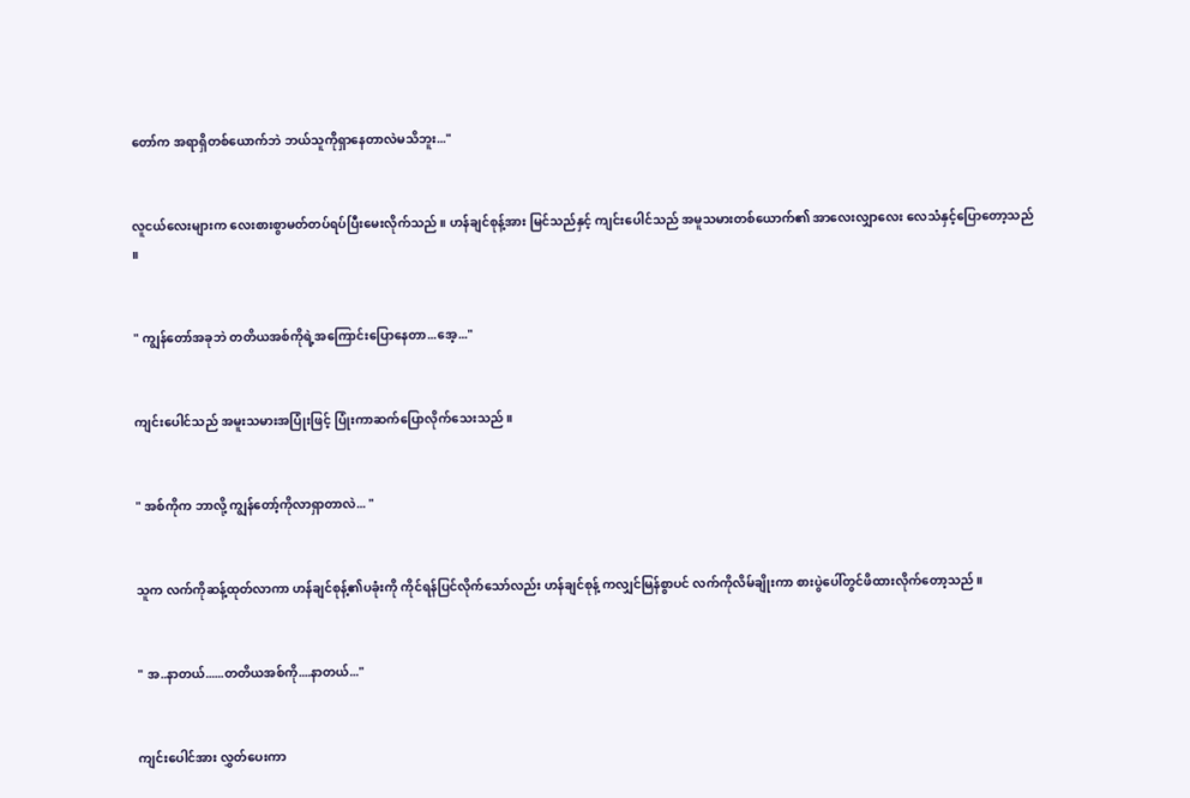တော်က အရာရှိတစ်ယောက်ဘဲ ဘယ်သူကိုရှာနေတာလဲမသိဘူး..."


လူငယ်လေးများက လေးစားစွာမတ်တပ်ရပ်ပြီးမေးလိုက်သည် ။ ဟန်ချင်စုန့်အား မြင်သည်နှင့် ကျင်းပေါင်သည် အမူသမားတစ်ယောက်၏ အာလေးလျှာလေး လေသံနှင့်ပြောတော့သည် ။


" ကျွန်တော်အခုဘဲ တတိယအစ်ကိုရဲ့အကြောင်းပြောနေတာ...အေ့..."


ကျင်းပေါင်သည် အမူးသမားအပြုံးဖြင့် ပြုံးကာဆက်ပြောလိုက်သေးသည် ။


" အစ်ကိုက ဘာလို့ ကျွန်တော့်ကိုလာရှာတာလဲ... "


သူက လက်ကိုဆန့်ထုတ်လာကာ ဟန်ချင်စုန့်၏ပခုံးကို ကိုင်ရန်ပြင်လိုက်သော်လည်း ဟန်ချင်စုန့် ကလျှင်မြန်စွာပင် လက်ကိုလိမ်ချိုးကာ စားပွဲပေါ်တွင်ဖိထားလိုက်တော့သည် ။


" အ..နာတယ်......တတိယအစ်ကို....နာတယ်..."


ကျင်းပေါင်အား လွှတ်ပေးကာ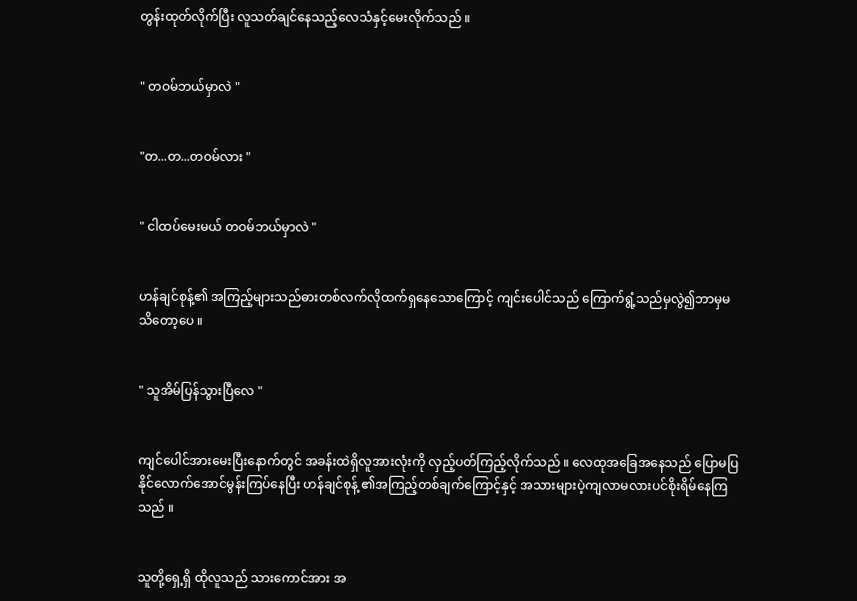တွန်းထုတ်လိုက်ပြီး လူသတ်ချင်နေသည့်လေသံနှင့်မေးလိုက်သည် ။


" တဝမ်ဘယ်မှာလဲ "


"တ...တ...တဝမ်လား "


" ငါထပ်မေးမယ် တဝမ်ဘယ်မှာလဲ "


ဟန်ချင်စုန့်၏ အကြည့်များသည်ဓားတစ်လက်လိုထက်ရှနေသောကြောင့် ကျင်းပေါင်သည် ကြောက်ရွံ့သည်မှလွဲ၍ဘာမှမသိတော့ပေ ။


" သူအိမ်ပြန်သွားပြီလေ "


ကျင်ပေါင်အားမေးပြီးနောက်တွင် အခန်းထဲရှိလူအားလုံးကို လှည့်ပတ်ကြည့်လိုက်သည် ။ လေထုအခြေအနေသည် ပြောမပြနိုင်လောက်အောင်မွန်းကြပ်နေပြီး ဟန်ချင်စုန့် ၏အကြည့်တစ်ချက်ကြောင့်နှင့် အသားများပဲ့ကျလာမလားပင်စိုးရိမ်နေကြသည် ။


သူတို့ရှေ့ရှိ ထိုလူသည် သားကောင်အား အ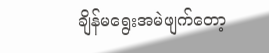ချိန်မရွေးအမဲဖျက်တော့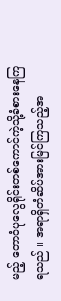မည့် တောဝံပုလွေရိုင်းတစ်ကောင်ကဲ့သို့ခံစားနေကြရသည် ။ အရာရှိတံဆိပ်အားမြင်ကြသည့်အ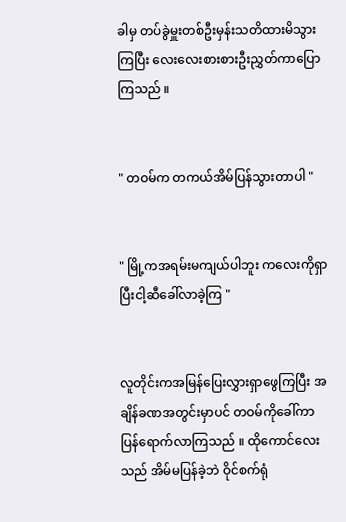ခါမှ တပ်ခွဲမှူးတစ်ဦးမှန်းသတိထားမိသွားကြပြီး လေးလေးစားစားဦးညွှတ်ကာပြောကြသည် ။


" တဝမ်က တကယ်အိမ်ပြန်သွားတာပါ "


" မြို့ကအရမ်းမကျယ်ပါဘူး ကလေးကိုရှာပြီးငါ့ဆီခေါ်လာခဲ့ကြ "


လူတိုင်းကအမြန်ပြေးလွှားရှာဖွေကြပြီး အချိန်ခဏအတွင်းမှာပင် တဝမ်ကိုခေါ်ကာပြန်ရောက်လာကြသည် ။ ထိုကောင်လေးသည် အိမ်မပြန်ခဲ့ဘဲ ဝိုင်စက်ရုံ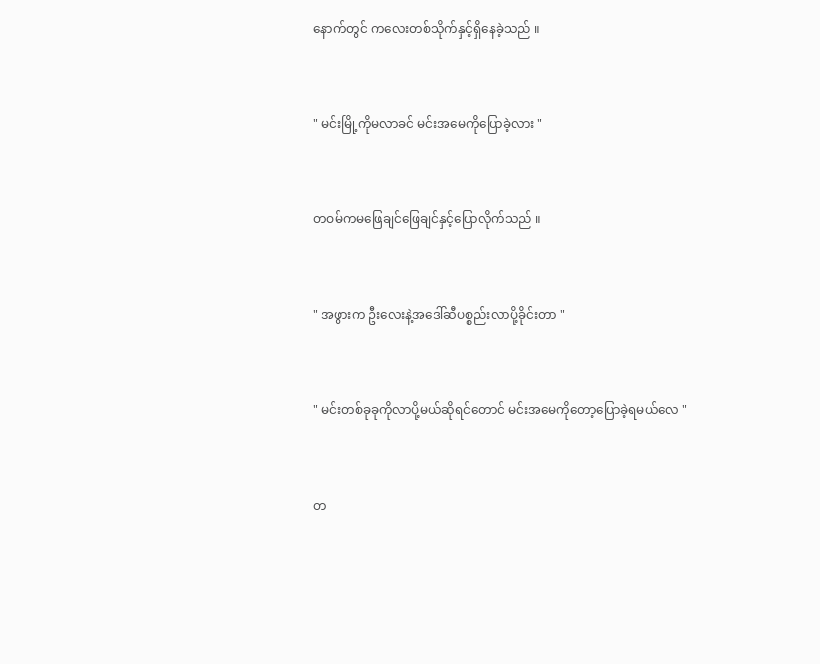နောက်တွင် ကလေးတစ်သိုက်နှင့်ရှိနေခဲ့သည် ။


" မင်းမြို့ကိုမလာခင် မင်းအမေကိုပြောခဲ့လား "


တဝမ်ကမဖြေချင်ဖြေချင်နှင့်ပြောလိုက်သည် ။


" အဖွားက ဦးလေးနဲ့အဒေါ်ဆီပစ္စည်းလာပို့ခိုင်းတာ "


" မင်းတစ်ခုခုကိုလာပို့မယ်ဆိုရင်တောင် မင်းအမေကိုတော့ပြောခဲ့ရမယ်လေ "


တ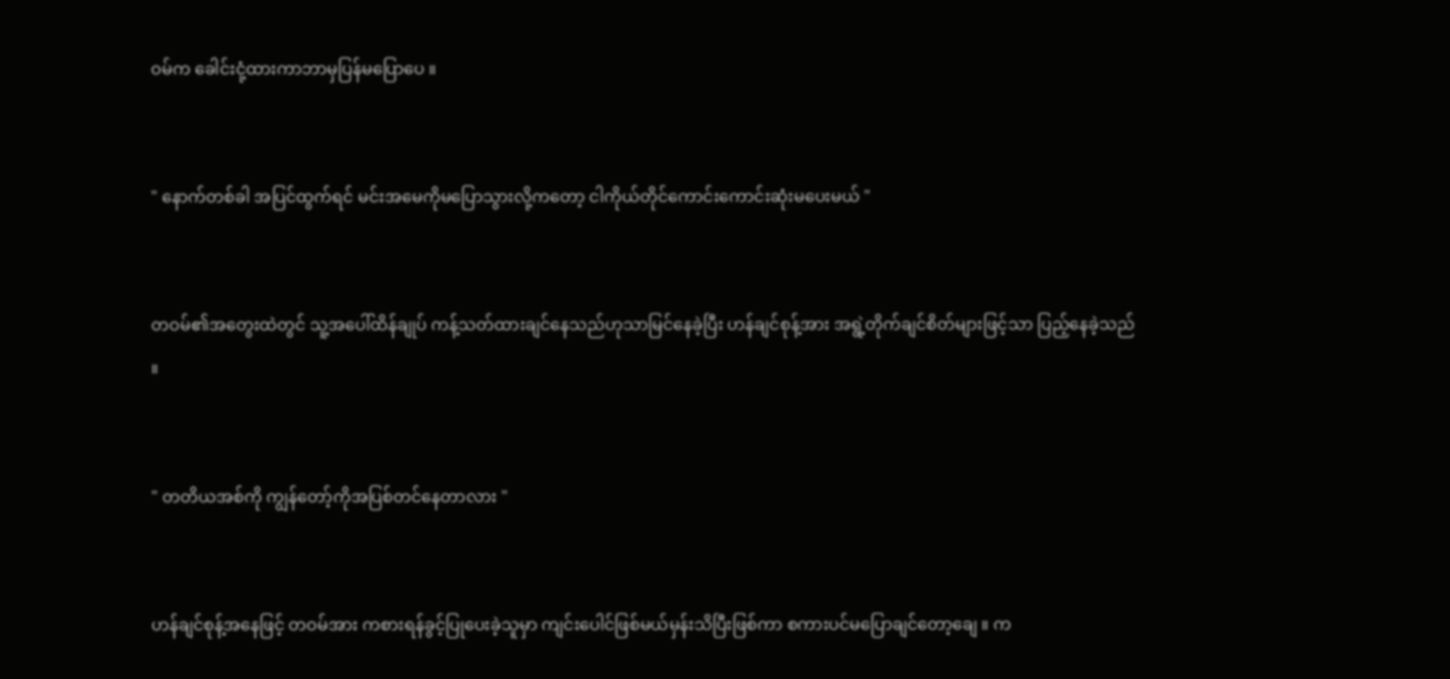ဝမ်က ခေါင်းငုံ့ထားကာဘာမှပြန်မပြောပေ ။


" နောက်တစ်ခါ အပြင်ထွက်ရင် မင်းအမေကိုမပြောသွားလို့ကတော့ ငါကိုယ်တိုင်ကောင်းကောင်းဆုံးမပေးမယ် "


တဝမ်၏အတွေးထဲတွင် သူ့အပေါ်ထိန်ချုပ် ကန့်သတ်ထားချင်နေသည်ဟုသာမြင်နေခဲ့ပြီး ဟန်ချင်စုန့်အား အရွဲ့တိုက်ချင်စိတ်များဖြင့်သာ ပြည့်နေခဲ့သည် ။


" တတိယအစ်ကို ကျွန်တော့်ကိုအပြစ်တင်နေတာလား "


ဟန်ချင်စုန့်အနေဖြင့် တဝမ်အား ကစားရန်ခွင့်ပြုပေးခဲ့သူမှာ ကျင်းပေါင်ဖြစ်မယ်မှန်းသိပြီးဖြစ်ကာ စကားပင်မပြောချင်တော့ချေ ။ က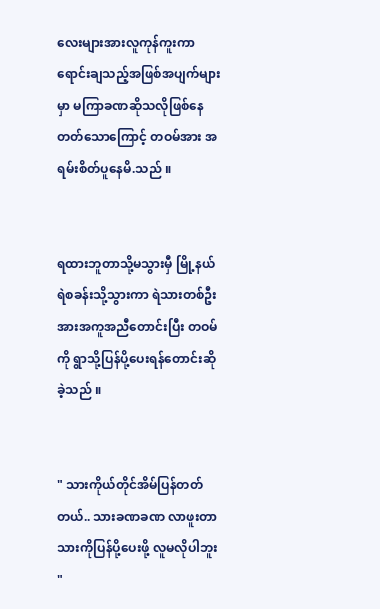လေးများအားလူကုန်ကူးကာ ရောင်းချသည့်အဖြစ်အပျက်များမှာ မကြာခဏဆိုသလိုဖြစ်နေတတ်သောကြောင့် တဝမ်အား အရမ်းစိတ်ပူနေမိ.သည် ။


ရထားဘူတာသို့မသွားမှီ မြို့နယ်ရဲစခန်းသို့သွားကာ ရဲသားတစ်ဦးအားအကူအညီတောင်းပြီး တဝမ်ကို ရွာသို့ပြန်ပို့ပေးရန်တောင်းဆိုခဲ့သည် ။


" သားကိုယ်တိုင်အိမ်ပြန်တတ်တယ်.. သားခဏခဏ လာဖူးတာသားကိုပြန်ပို့ပေးဖို့ လူမလိုပါဘူး "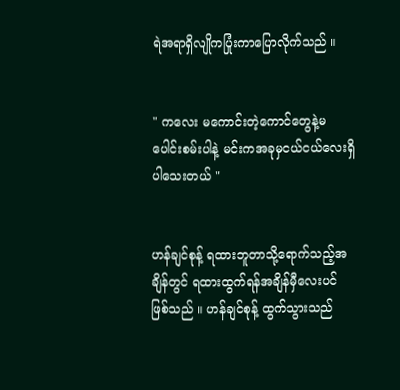ရဲအရာရှိလျိုကပြုံးကာပြောလိုက်သည် ။


" ကလေး မကောင်းတဲ့ကောင်တွေနဲ့မပေါင်းစမ်းပါနဲ့ မင်းကအခုမှငယ်ငယ်လေးရှိပါသေးတယ် "


ဟန်ချင်စုန့် ရထားဘူတာသို့ရောက်သည့်အချိန်တွင် ရထားထွက်ရန်အချိန်မှီလေးပင်ဖြစ်သည် ။ ဟန်ချင်စုန့် ထွက်သွားသည်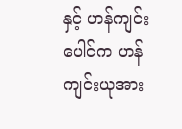နှင့် ဟန်ကျင်းပေါင်က ဟန်ကျင်းယုအား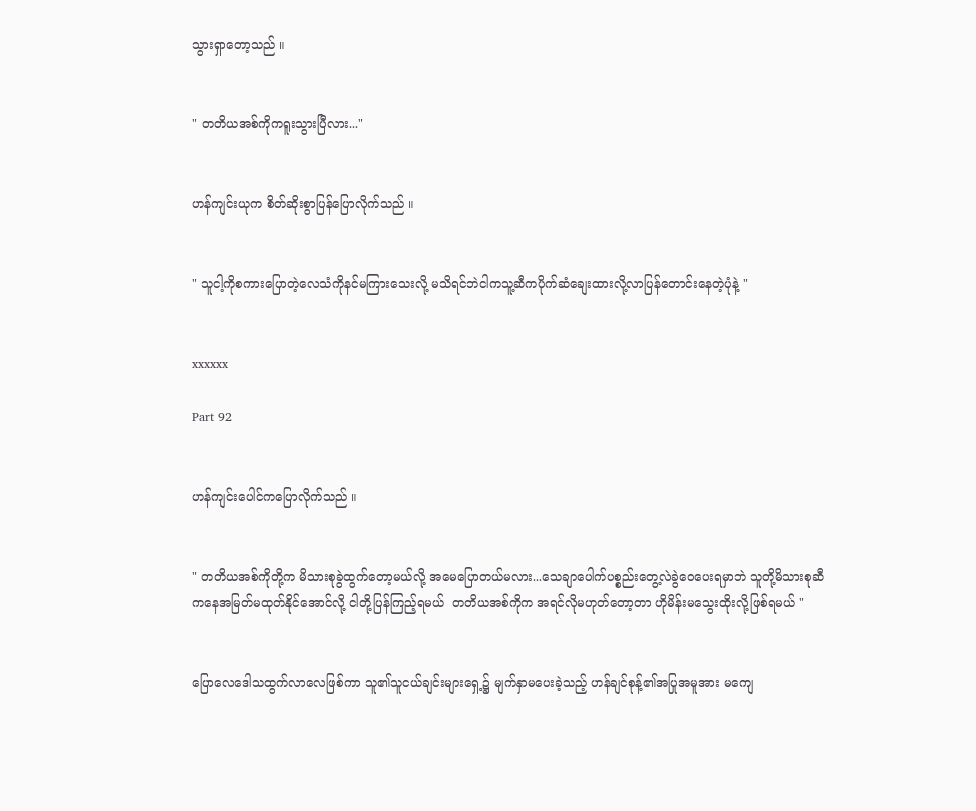သွားရှာတော့သည် ။


" တတိယအစ်ကိုကရူးသွားပြီလား..."


ဟန်ကျင်းယုက စိတ်ဆိုးစွာပြန်ပြောလိုက်သည် ။


" သူငါ့ကိုစကားပြောတဲ့လေသံကိုနင်မကြားသေးလို့ မသိရင်ဘဲငါကသူ့ဆီကပိုက်ဆံချေးထားလို့လာပြန်တောင်းနေတဲ့ပုံနဲ့ "


xxxxxx

Part 92


ဟန်ကျင်းပေါင်ကပြောလိုက်သည် ။


" တတိယအစ်ကိုတို့က မိသားစုခွဲထွက်တော့မယ်လို့ အမေပြောတယ်မလား...သေချာပေါက်ပစ္စည်းတွေ့လဲခွဲဝေပေးရမှာဘဲ သူတို့မိသားစုဆီကနေအမြတ်မထုတ်နိုင်အောင်လို့ ငါတို့ပြန်ကြည့်ရမယ်  တတိယအစ်ကိုက အရင်လိုမဟုတ်တော့တာ ဟိုမိန်းမသွေးထိုးလို့ဖြစ်ရမယ် "


ပြောလေဒေါသထွက်လာလေဖြစ်ကာ သူ၏သူငယ်ချင်းများရှေ့၌ မျက်နှာမပေးခဲ့သည့် ဟန်ချင်စုန့်၏အပြုအမူအား မကျေ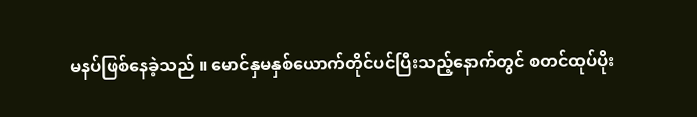မနပ်ဖြစ်နေခဲ့သည် ။ မောင်နှမနှစ်ယောက်တိုင်ပင်ပြီးသည့်နောက်တွင် စတင်ထုပ်ပိုး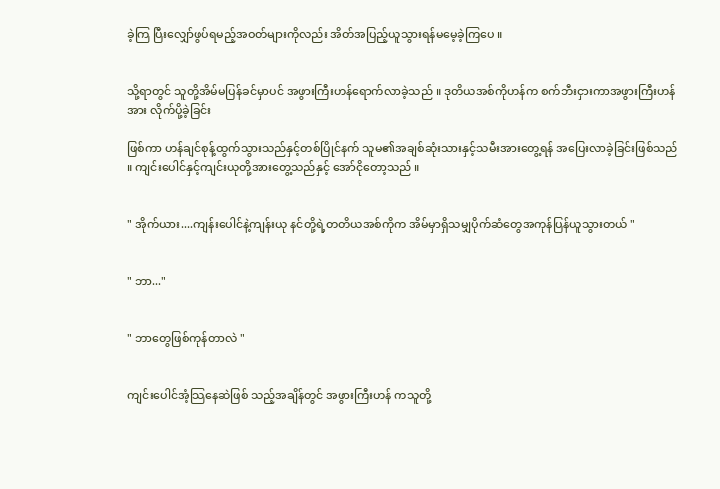ခဲ့ကြ ပြီးလျှော်ဖွပ်ရမည့်အဝတ်များကိုလည်း အိတ်အပြည့်ယူသွားရန်မမေ့ခဲ့ကြပေ ။


သို့ရာတွင် သူတို့အိမ်မပြန်ခင်မှာပင် အဖွားကြီးဟန်ရောက်လာခဲ့သည် ။ ဒုတိယအစ်ကိုဟန်က စက်ဘီးငှားကာအဖွားကြီးဟန်အား လိုက်ပို့ခဲ့ခြင်း

ဖြစ်ကာ ဟန်ချင်စုန့်ထွက်သွားသည်နှင့်တစ်ပြိုင်နက် သူမ၏အချစ်ဆုံးသားနှင့်သမီးအားတွေ့ရန် အပြေးလာခဲ့ခြင်းဖြစ်သည် ။ ကျင်းပေါင်နှင့်ကျင်းယုတို့အားတွေ့သည်နှင့် အော်ငိုတော့သည် ။


" အိုက်ယား....ကျန်းပေါင်နဲ့ကျန်းယု နင်တို့ရဲ့တတိယအစ်ကိုက အိမ်မှာရှိသမျှပိုက်ဆံတွေအကုန်ပြန်ယူသွားတယ် "


" ဘာ..."


" ဘာတွေဖြစ်ကုန်တာလဲ "


ကျင်းပေါင်အံ့သြနေဆဲဖြစ် သည့်အချိန်တွင် အဖွားကြီးဟန် ကသူတို့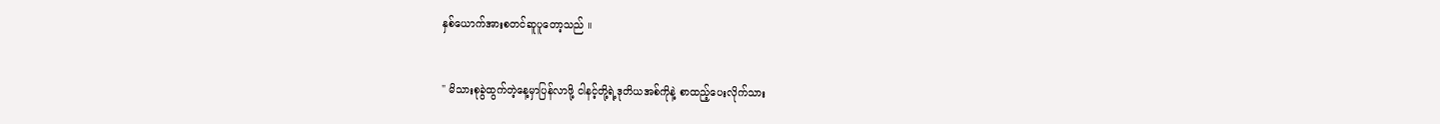နှစ်ယောက်အားစတင်ဆူပူတော့သည် ။


" မိသားစုခွဲထွက်တဲ့နေ့မှာပြန်လာဖို့ ငါနင့်တို့ရဲ့ဒုတိယအစ်ကိုနဲ့ စာထည့်ပေးလိုက်သား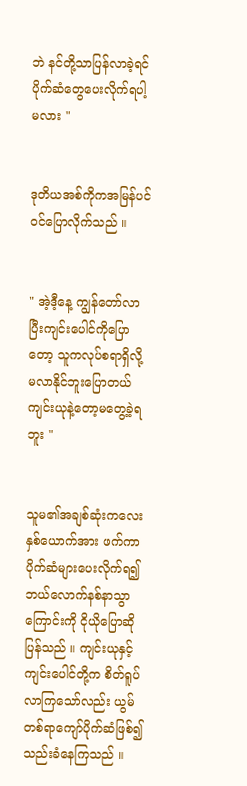ဘဲ နင်တို့သာပြန်လာခဲ့ရင် ပိုက်ဆံတွေပေးလိုက်ရပါ့မလား "


ဒုတိယအစ်ကိုကအမြန်ပင်ဝင်ပြောလိုက်သည် ။


" အဲ့ဒီ့နေ့ ကျွန်တော်လာပြီးကျင်းပေါင်ကိုပြောတော့ သူကလုပ်စရာရှိလို့မလာနိုင်ဘူးပြောတယ် ကျင်းယုနဲ့တော့မတွေ့ခဲ့ရဘူး "


သူမ၏အချစ်ဆုံးကလေးနှစ်ယောက်အား ဖက်ကာ ပိုက်ဆံများပေးလိုက်ရ၍ဘယ်လောက်နစ်နာသွာကြောင်းကို ငိုယိုပြောဆိုပြန်သည် ။ ကျင်းယုနှင့်ကျင်းပေါင်တို့က စိတ်ရူပ်လာကြသော်လည်း ယွမ်တစ်ရာကျော်ပိုက်ဆံဖြစ်၍သည်းခံနေကြသည် ။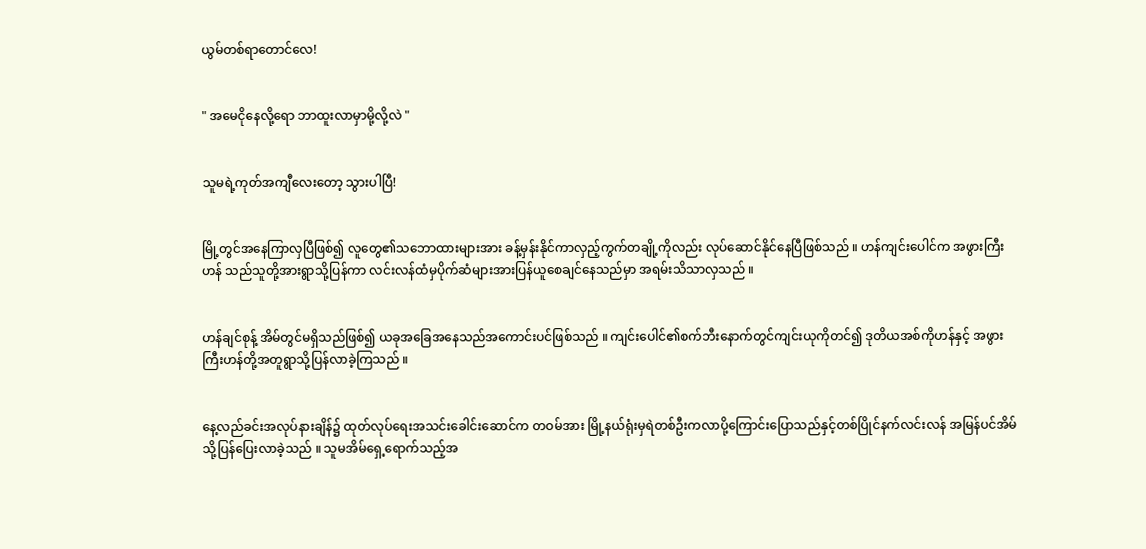ယွမ်တစ်ရာတောင်လေ!


" အမေငိုနေလို့ရော ဘာထူးလာမှာမို့လို့လဲ "


သူမရဲ့ကုတ်အကျီလေးတော့ သွားပါပြီ!


မြို့တွင်အနေကြာလှပြီဖြစ်၍ လူတွေ၏သဘောထားများအား ခန့်မှန်းနိုင်ကာလှည့်ကွက်တချို့ကိုလည်း လုပ်ဆောင်နိုင်နေပြီဖြစ်သည် ။ ဟန်ကျင်းပေါင်က အဖွားကြီးဟန် သည်သူတို့အားရွာသို့ပြန်ကာ လင်းလန်ထံမှပိုက်ဆံများအားပြန်ယူစေချင်နေသည်မှာ အရမ်းသိသာလှသည် ။


ဟန်ချင်စုန့် အိမ်တွင်မရှိသည်ဖြစ်၍ ယခုအခြေအနေသည်အကောင်းပင်ဖြစ်သည် ။ ကျင်းပေါင်၏စက်ဘီးနောက်တွင်ကျင်းယုကိုတင်၍ ဒုတိယအစ်ကိုဟန်နှင့် အဖွားကြီးဟန်တို့အတူရွာသို့ပြန်လာခဲ့ကြသည် ။


နေ့လည်ခင်းအလုပ်နားချိန်၌ ထုတ်လုပ်ရေးအသင်းခေါင်းဆောင်က တဝမ်အား မြို့နယ်ရုံးမှရဲတစ်ဦးကလာပို့ကြောင်းပြောသည်နှင့်တစ်ပြိုင်နက်လင်းလန် အမြန်ပင်အိမ်သို့ပြန်ပြေးလာခဲ့သည် ။ သူမအိမ်ရှေ့ရောက်သည့်အ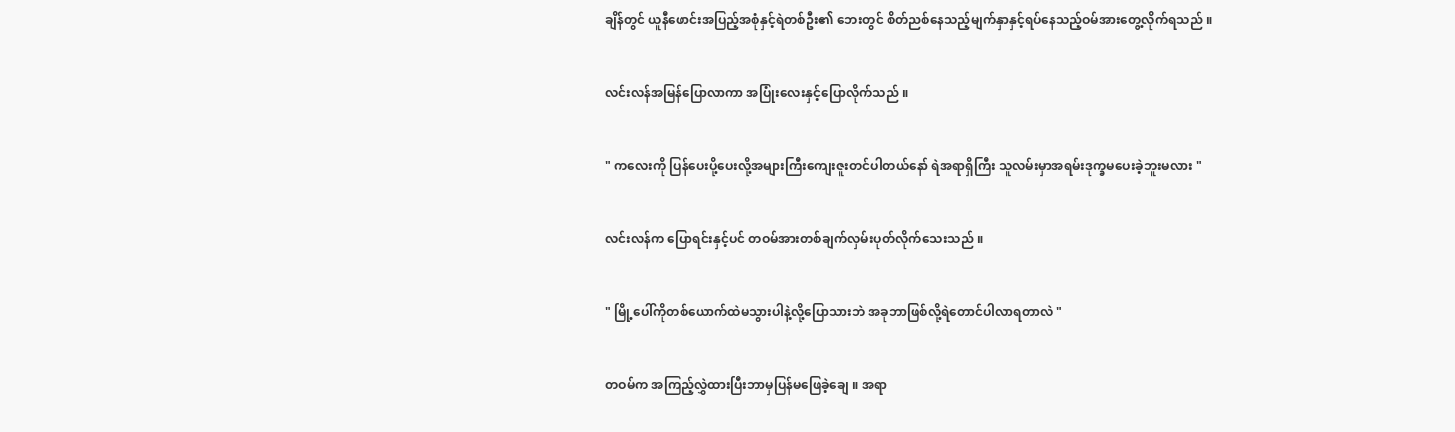ချိန်တွင် ယူနီဖောင်းအပြည့်အစုံနှင့်ရဲတစ်ဦး၏ ဘေးတွင် စိတ်ညစ်နေသည့်မျက်နှာနှင့်ရပ်နေသည့်ဝမ်အားတွေ့လိုက်ရသည် ။


လင်းလန်အမြန်ပြောလာကာ အပြုံးလေးနှင့်ပြောလိုက်သည် ။


" ကလေးကို ပြန်ပေးပို့ပေးလို့အများကြီးကျေးဇူးတင်ပါတယ်နော် ရဲအရာရှိကြီး သူလမ်းမှာအရမ်းဒုက္ခမပေးခဲ့ဘူးမလား "


လင်းလန်က ပြောရင်းနှင့်ပင် တဝမ်အားတစ်ချက်လှမ်းပုတ်လိုက်သေးသည် ။


" မြို့ပေါ်ကိုတစ်ယောက်ထဲမသွားပါနဲ့လို့ပြောသားဘဲ အခုဘာဖြစ်လို့ရဲတောင်ပါလာရတာလဲ "


တဝမ်က အကြည့်လွှဲထားပြီးဘာမှပြန်မဖြေခဲ့ချေ ။ အရာ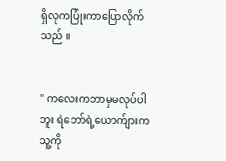ရှိလုကပြုံးကာပြောလိုက်သည် ။


" ကလေးကဘာမှမလုပ်ပါဘူး ရဲဘော်ရဲ့ယောက်ျားကသူ့ကို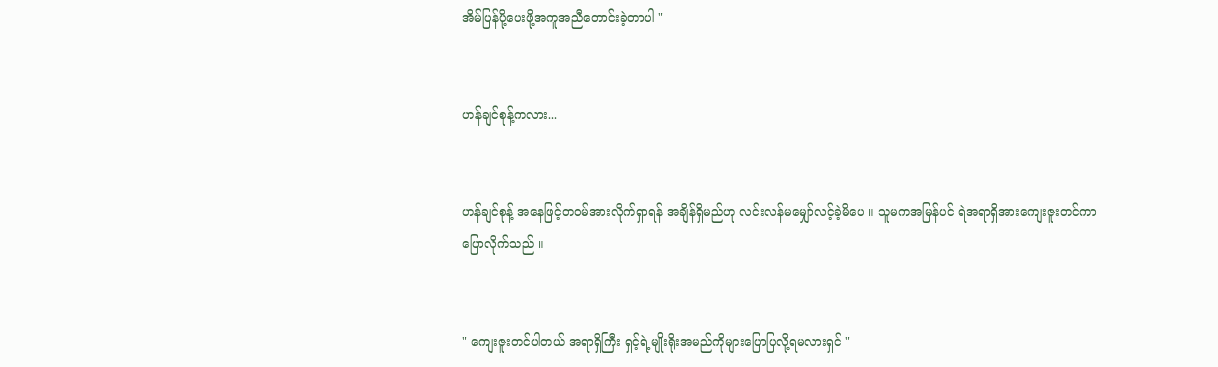အိမ်ပြန်ပို့ပေးဖို့အကူအညီတောင်းခဲ့တာပါ "


ဟန်ချင်စုန့်ကလား...


ဟန်ချင်စုန့် အနေဖြင့်တဝမ်အားလိုက်ရှာရန် အချိန်ရှိမည်ဟု လင်းလန်မမျှော်လင့်ခဲ့မိပေ ။ သူမကအမြန်ပင် ရဲအရာရှိအားကျေးဇူးတင်ကာပြောလိုက်သည် ။


" ကျေးဇူးတင်ပါတယ် အရာရှိကြီး ရှင့်ရဲ့မျိုးရိုးအမည်ကိုများပြောပြလို့ရမလားရှင် "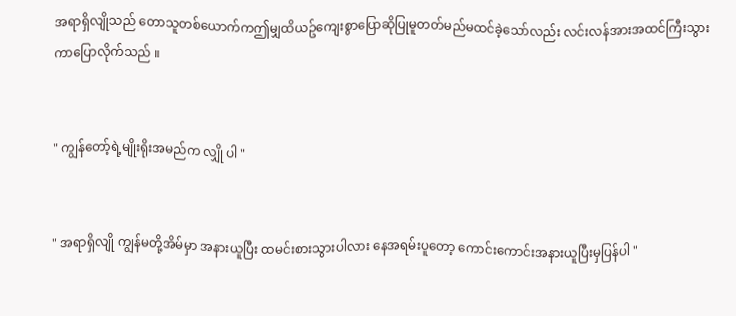အရာရှိလျိုသည် တောသူတစ်ယောက်ကဤမျှထိယဥ်ကျေးစွာပြောဆိုပြုမူတတ်မည်မထင်ခဲ့သော်လည်း လင်းလန်အားအထင်ကြီးသွားကာပြောလိုက်သည် ။


" ကျွန်တော့်ရဲ့မျိုးရိုးအမည်က လျှို ပါ "


" အရာရှိလျို ကျွန်မတို့အိမ်မှာ အနားယူပြီး ထမင်းစားသွားပါလား နေအရမ်းပူတော့ ကောင်းကောင်းအနားယူပြီးမှပြန်ပါ "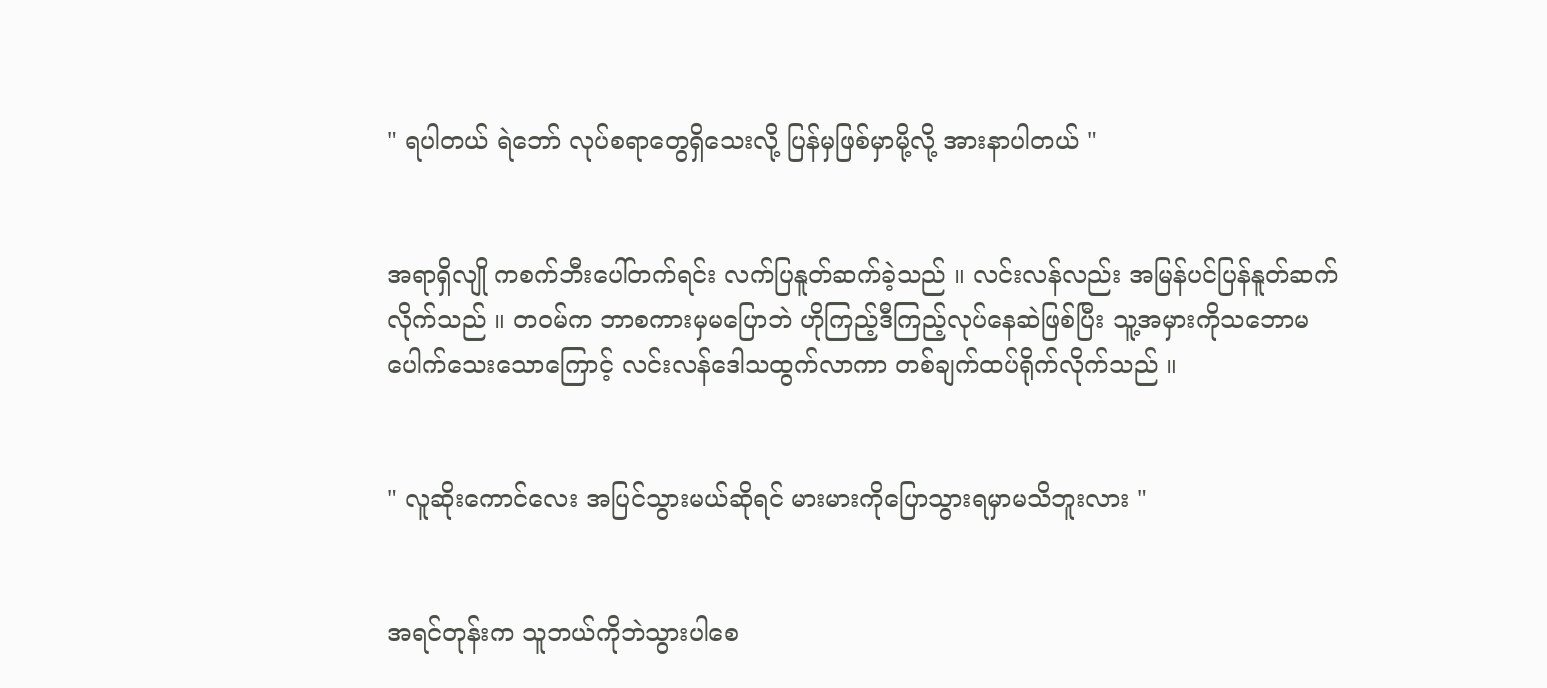" ရပါတယ် ရဲဘော် လုပ်စရာတွေရှိသေးလို့ ပြန်မှဖြစ်မှာမို့လို့ အားနာပါတယ် "


အရာရှိလျို ကစက်ဘီးပေါ်တက်ရင်း လက်ပြနူတ်ဆက်ခဲ့သည် ။ လင်းလန်လည်း အမြန်ပင်ပြန်နူတ်ဆက်လိုက်သည် ။ တဝမ်က ဘာစကားမှမပြောဘဲ ဟိုကြည့်ဒီကြည့်လုပ်နေဆဲဖြစ်ပြီး သူ့အမှားကိုသဘောမပေါက်သေးသောကြောင့် လင်းလန်ဒေါသထွက်လာကာ တစ်ချက်ထပ်ရိုက်လိုက်သည် ။


" လူဆိုးကောင်လေး အပြင်သွားမယ်ဆိုရင် မားမားကိုပြောသွားရမှာမသိဘူးလား "


အရင်တုန်းက သူဘယ်ကိုဘဲသွားပါစေ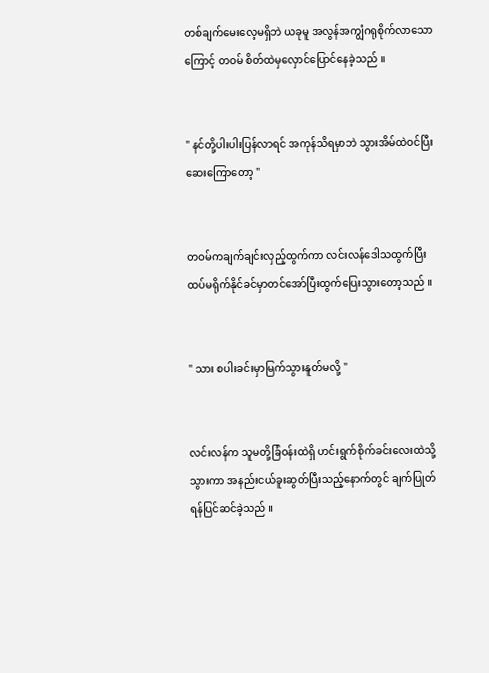တစ်ချက်မေးလေ့မရှိဘဲ ယခုမူ အလွန်အကျွံဂရုစိုက်လာသောကြောင့် တဝမ် စိတ်ထဲမှလှောင်ပြောင်နေခဲ့သည် ။


" နင်တို့ပါးပါးပြန်လာရင် အကုန်သိရမှာဘဲ သွားအိမ်ထဲဝင်ပြီးဆေးကြောတော့ "


တဝမ်ကချက်ချင်းလှည့်ထွက်ကာ လင်းလန်ဒေါသထွက်ပြီး ထပ်မရိုက်နိုင်ခင်မှာတင်အော်ပြီးထွက်ပြေးသွားတော့သည် ။


" သား စပါးခင်းမှာမြက်သွားနူတ်မလို့ "


လင်းလန်က သူမတို့ခြံဝန်းထဲရှိ ဟင်းရွက်စိုက်ခင်းလေးထဲသို့သွားကာ အနည်းငယ်ခူးဆွတ်ပြီးသည့်နောက်တွင် ချက်ပြုတ်ရန်ပြင်ဆင်ခဲ့သည် ။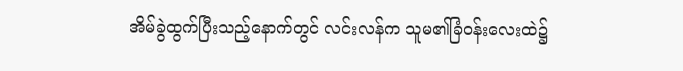အိမ်ခွဲထွက်ပြီးသည့်နောက်တွင် လင်းလန်က သူမ၏ခြံဝန်းလေးထဲ၌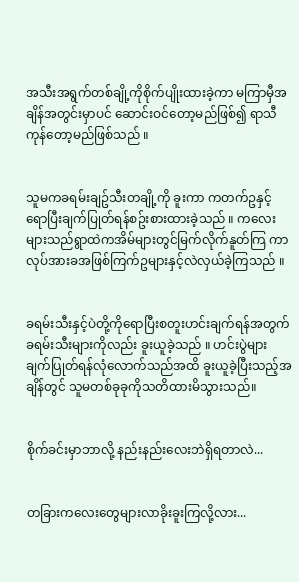အသီးအရွက်တစ်ချို့ကိုစိုက်ပျိုးထားခဲ့ကာ မကြာမှီအချိန်အတွင်းမှာပင် ဆောင်းဝင်တော့မည်ဖြစ်၍ ရာသီကုန်တော့မည်ဖြစ်သည် ။


သူမကခရမ်းချဥ်သီးတချို့ကို ခူးကာ ကတက်ဥနှင့်ရောပြီးချက်ပြုတ်ရန်စဥ်းစားထားခဲ့သည် ။ ကလေးများသည်ရွာထဲကအိမ်များတွင်မြက်လိုက်နူတ်ကြ ကာလုပ်အားခအဖြစ်ကြက်ဥများနှင့်လဲလှယ်ခဲ့ကြသည် ။


ခရမ်းသီးနှင့်ပဲတို့ကိုရောပြီးစတူးဟင်းချက်ရန်အတွက် ခရမ်းသီးများကိုလည်း ခူးယူခဲ့သည် ။ ဟင်းပွဲများ ချက်ပြုတ်ရန်လုံလောက်သည်အထိ ခူးယူခဲ့ပြီးသည့်အချိန်တွင် သူမတစ်ခုခုကိုသတိထားမိသွားသည်။


စိုက်ခင်းမှာဘာလို့ နည်းနည်းလေးဘဲရှိရတာလဲ...


တခြားကလေးတွေများလာခိုးခူးကြလို့လား...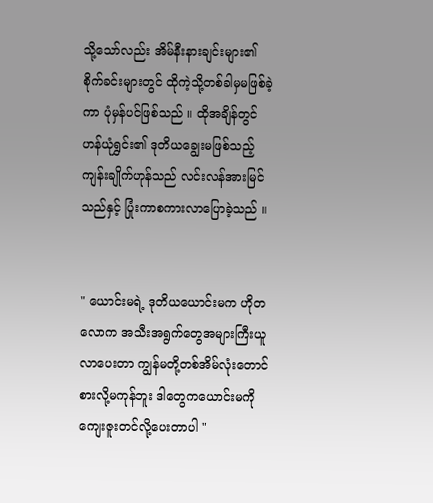သို့သော်လည်း အိမ်နီးနားချင်းများ၏စိုက်ခင်းများတွင် ထိုကဲ့သို့တစ်ခါမှမဖြစ်ခဲ့ကာ ပုံမှန်ပင်ဖြစ်သည် ။ ထိုအချိန်တွင် ဟန်ယုံရွှင်း၏ ဒုတိယချွေးမဖြစ်သည့် ကျန်းချိုက်ဟုန်သည် လင်းလန်အားမြင်သည်နှင့် ပြုံးကာစကားလာပြောခဲ့သည် ။


" ယောင်းမရဲ့ ဒုတိယယောင်းမက ဟိုတလောက အသီးအရွက်တွေအများကြီးယူလာပေးတာ ကျွန်မတို့တစ်အိမ်လုံးတောင်စားလို့မကုန်ဘူး ဒါတွေကယောင်းမကိုကျေးဇူးတင်လို့ပေးတာပါ "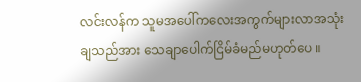လင်းလန်က သူမအပေါ်ကလေးအကွက်များလာအသုံးချသည်အား သေချာပေါက်ငြိမ်ခံမည်မဟုတ်ပေ ။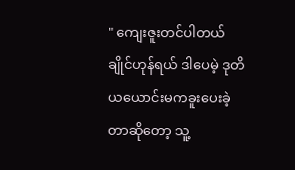" ကျေးဇူးတင်ပါတယ် ချိုင်ဟုန်ရယ် ဒါပေမဲ့ ဒုတိယယောင်းမကခူးပေးခဲ့တာဆိုတော့ သူ့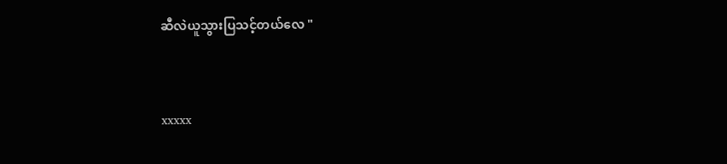ဆီလဲယူသွားပြသင့်တယ်လေ "


xxxxx